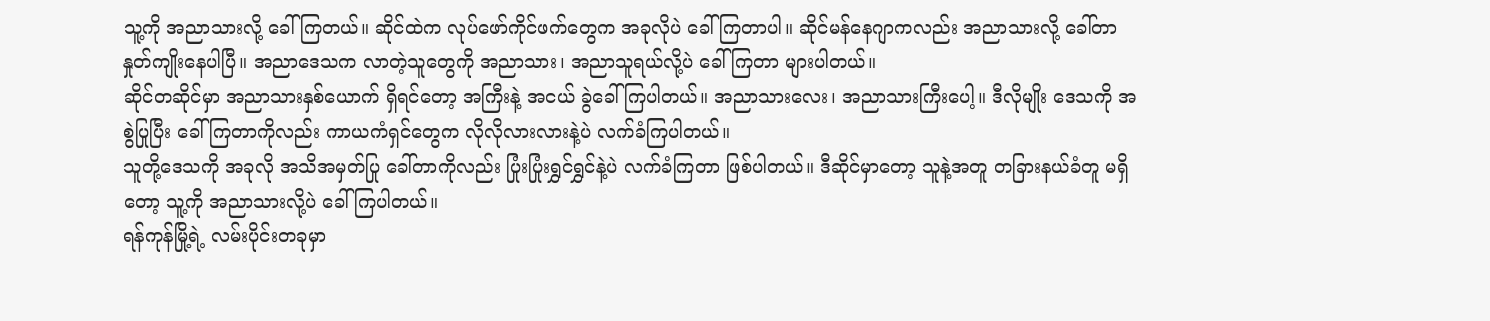သူ့ကို အညာသားလို့ ခေါ်ကြတယ်။ ဆိုင်ထဲက လုပ်ဖော်ကိုင်ဖက်တွေက အခုလိုပဲ ခေါ်ကြတာပါ။ ဆိုင်မန်နေဂျာကလည်း အညာသားလို့ ခေါ်တာ နှုတ်ကျိုးနေပါပြီ။ အညာဒေသက လာတဲ့သူတွေကို အညာသား၊ အညာသူရယ်လို့ပဲ ခေါ်ကြတာ များပါတယ်။
ဆိုင်တဆိုင်မှာ အညာသားနှစ်ယောက် ရှိရင်တော့ အကြီးနဲ့ အငယ် ခွဲခေါ်ကြပါတယ်။ အညာသားလေး၊ အညာသားကြီးပေါ့။ ဒီလိုမျိုး ဒေသကို အစွဲပြုပြီး ခေါ်ကြတာကိုလည်း ကာယကံရှင်တွေက လိုလိုလားလားနဲ့ပဲ လက်ခံကြပါတယ်။
သူတို့ဒေသကို အခုလို အသိအမှတ်ပြု ခေါ်တာကိုလည်း ပြုံးပြုံးရွှင်ရွှင်နဲ့ပဲ လက်ခံကြတာ ဖြစ်ပါတယ်။ ဒီဆိုင်မှာတော့ သူနဲ့အတူ တခြားနယ်ခံတူ မရှိတော့ သူ့ကို အညာသားလို့ပဲ ခေါ်ကြပါတယ်။
ရန်ကုန်မြို့ရဲ့ လမ်းပိုင်းတခုမှာ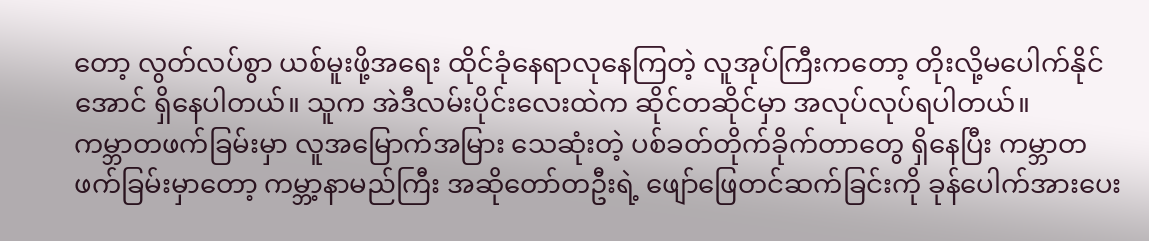တော့ လွတ်လပ်စွာ ယစ်မူးဖို့အရေး ထိုင်ခုံနေရာလုနေကြတဲ့ လူအုပ်ကြီးကတော့ တိုးလို့မပေါက်နိုင်အောင် ရှိနေပါတယ်။ သူက အဲဒီလမ်းပိုင်းလေးထဲက ဆိုင်တဆိုင်မှာ အလုပ်လုပ်ရပါတယ်။
ကမ္ဘာတဖက်ခြမ်းမှာ လူအမြောက်အမြား သေဆုံးတဲ့ ပစ်ခတ်တိုက်ခိုက်တာတွေ ရှိနေပြီး ကမ္ဘာတဖက်ခြမ်းမှာတော့ ကမ္ဘာ့နာမည်ကြီး အဆိုတော်တဦးရဲ့ ဖျော်ဖြေတင်ဆက်ခြင်းကို ခုန်ပေါက်အားပေး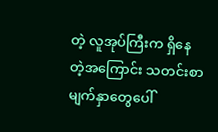တဲ့ လူအုပ်ကြီးက ရှိနေတဲ့အကြောင်း သတင်းစာမျက်နှာတွေပေါ်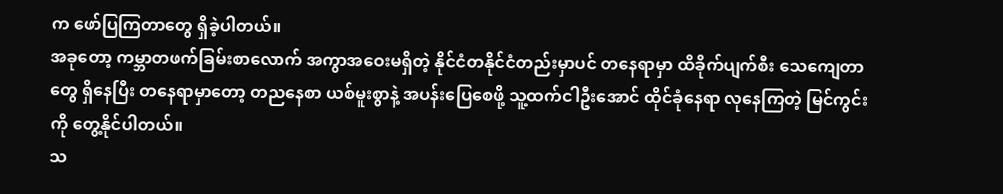က ဖော်ပြကြတာတွေ ရှိခဲ့ပါတယ်။
အခုတော့ ကမ္ဘာတဖက်ခြမ်းစာလောက် အကွာအဝေးမရှိတဲ့ နိုင်ငံတနိုင်ငံတည်းမှာပင် တနေရာမှာ ထိခိုက်ပျက်စီး သေကျေတာတွေ ရှိနေပြီး တနေရာမှာတော့ တညနေစာ ယစ်မူးစွာနဲ့ အပန်းပြေစေဖို့ သူ့ထက်ငါဦးအောင် ထိုင်ခုံနေရာ လုနေကြတဲ့ မြင်ကွင်းကို တွေ့နိုင်ပါတယ်။
သ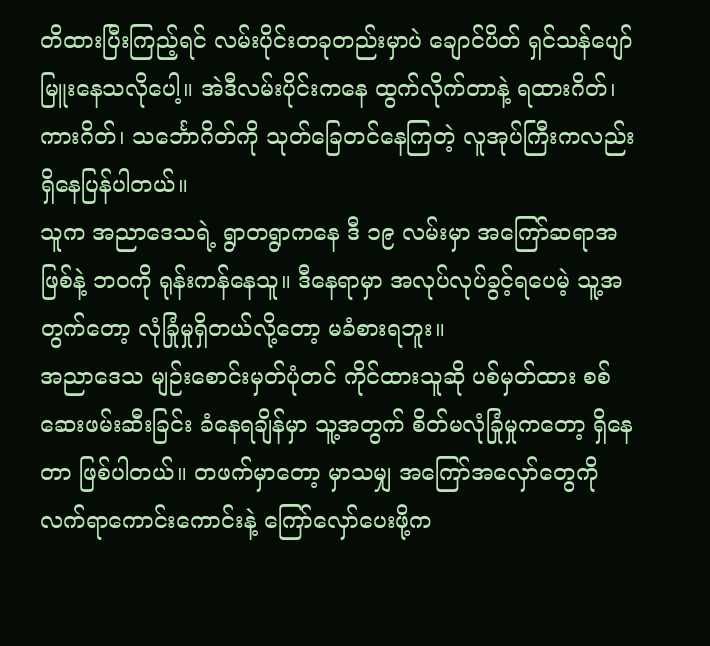တိထားပြီးကြည့်ရင် လမ်းပိုင်းတခုတည်းမှာပဲ ချောင်ပိတ် ရှင်သန်ပျော်မြူးနေသလိုပေါ့။ အဲဒီလမ်းပိုင်းကနေ ထွက်လိုက်တာနဲ့ ရထားဂိတ်၊ ကားဂိတ်၊ သင်္ဘောဂိတ်ကို သုတ်ခြေတင်နေကြတဲ့ လူအုပ်ကြီးကလည်း ရှိနေပြန်ပါတယ်။
သူက အညာဒေသရဲ့ ရွာတရွာကနေ ဒီ ၁၉ လမ်းမှာ အကြော်ဆရာအဖြစ်နဲ့ ဘဝကို ရုန်းကန်နေသူ။ ဒီနေရာမှာ အလုပ်လုပ်ခွင့်ရပေမဲ့ သူ့အတွက်တော့ လုံခြုံမှုရှိတယ်လို့တော့ မခံစားရဘူး။
အညာဒေသ မျဉ်းစောင်းမှတ်ပုံတင် ကိုင်ထားသူဆို ပစ်မှတ်ထား စစ်ဆေးဖမ်းဆီးခြင်း ခံနေရချိန်မှာ သူ့အတွက် စိတ်မလုံခြုံမှုကတော့ ရှိနေတာ ဖြစ်ပါတယ်။ တဖက်မှာတော့ မှာသမျှ အကြော်အလှော်တွေကို လက်ရာကောင်းကောင်းနဲ့ ကြော်လှော်ပေးဖို့က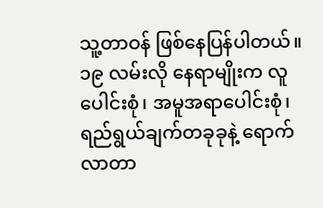သူ့တာဝန် ဖြစ်နေပြန်ပါတယ်။
၁၉ လမ်းလို နေရာမျိုးက လူပေါင်းစုံ၊ အမူအရာပေါင်းစုံ၊ ရည်ရွယ်ချက်တခုခုနဲ့ ရောက်လာတာ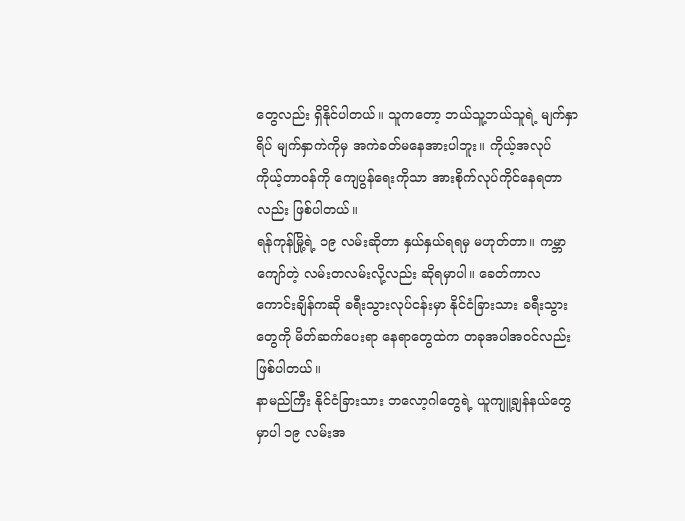တွေလည်း ရှိနိုင်ပါတယ်။ သူကတော့ ဘယ်သူ့ဘယ်သူရဲ့ မျက်နှာရိပ် မျက်နှာကဲကိုမှ အကဲခတ်မနေအားပါဘူး။ ကိုယ့်အလုပ် ကိုယ့်တာဝန်ကို ကျေပွန်ရေးကိုသာ အားစိုက်လုပ်ကိုင်နေရတာလည်း ဖြစ်ပါတယ်။
ရန်ကုန်မြို့ရဲ့ ၁၉ လမ်းဆိုတာ နှယ်နှယ်ရရမှ မဟုတ်တာ။ ကမ္ဘာကျော်တဲ့ လမ်းတလမ်းလို့လည်း ဆိုရမှာပါ။ ခေတ်ကာလကောင်းချိန်ကဆို ခရီးသွားလုပ်ငန်းမှာ နိုင်ငံခြားသား ခရီးသွားတွေကို မိတ်ဆက်ပေးရာ နေရာတွေထဲက တခုအပါအဝင်လည်း ဖြစ်ပါတယ်။
နာမည်ကြီး နိုင်ငံခြားသား ဘလော့ဂါတွေရဲ့ ယူကျူ့ချန်နယ်တွေမှာပါ ၁၉ လမ်းအ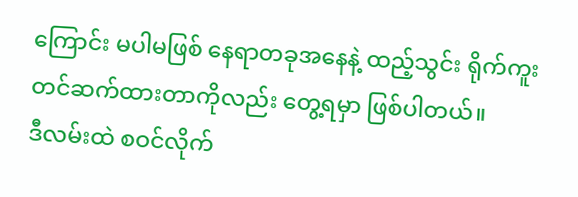ကြောင်း မပါမဖြစ် နေရာတခုအနေနဲ့ ထည့်သွင်း ရိုက်ကူးတင်ဆက်ထားတာကိုလည်း တွေ့ရမှာ ဖြစ်ပါတယ်။
ဒီလမ်းထဲ စဝင်လိုက်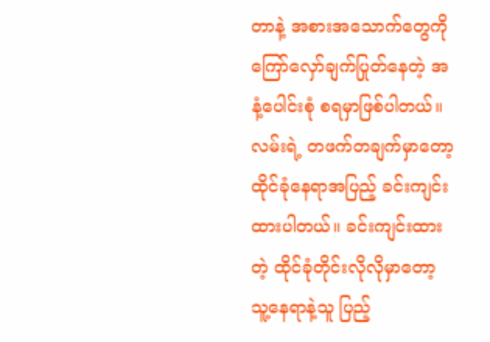တာနဲ့ အစားအသောက်တွေကို ကြော်လှော်ချက်ပြုတ်နေတဲ့ အနံ့ပေါင်းစုံ စရမှာဖြစ်ပါတယ်။ လမ်းရဲ့ တဖက်တချက်မှာတော့ ထိုင်ခုံနေရာအပြည့် ခင်းကျင်းထားပါတယ်။ ခင်းကျင်းထားတဲ့ ထိုင်ခုံတိုင်းလိုလိုမှာတော့ သူ့နေရာနဲ့သူ ပြည့်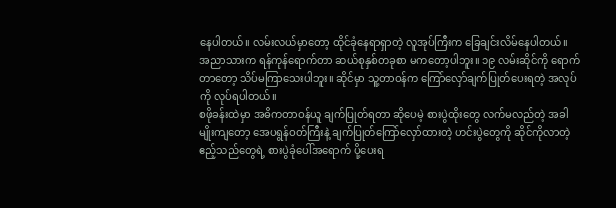နေပါတယ်။ လမ်းလယ်မှာတော့ ထိုင်ခုံနေရာရှာတဲ့ လူအုပ်ကြီးက ခြေချင်းလိမ်နေပါတယ်။
အညာသားက ရန်ကုန်ရောက်တာ ဆယ်စုနှစ်တခုစာ မကတော့ပါဘူး။ ၁၉ လမ်းဆိုင်ကို ရောက်တာတော့ သိပ်မကြာသေးပါဘူး။ ဆိုင်မှာ သူ့တာဝန်က ကြော်လှော်ချက်ပြုတ်ပေးရတဲ့ အလုပ်ကို လုပ်ရပါတယ်။
စဖိုခန်းထဲမှာ အဓိကတာဝန်ယူ ချက်ပြုတ်ရတာ ဆိုပေမဲ့ စားပွဲထိုးတွေ လက်မလည်တဲ့ အခါမျိုးကျတော့ အေပရွန်ဝတ်ကြီးနဲ့ ချက်ပြုတ်ကြော်လှော်ထားတဲ့ ဟင်းပွဲတွေကို ဆိုင်ကိုလာတဲ့ ဧည့်သည်တွေရဲ့ စားပွဲခုံပေါ်အရောက် ပို့ပေးရ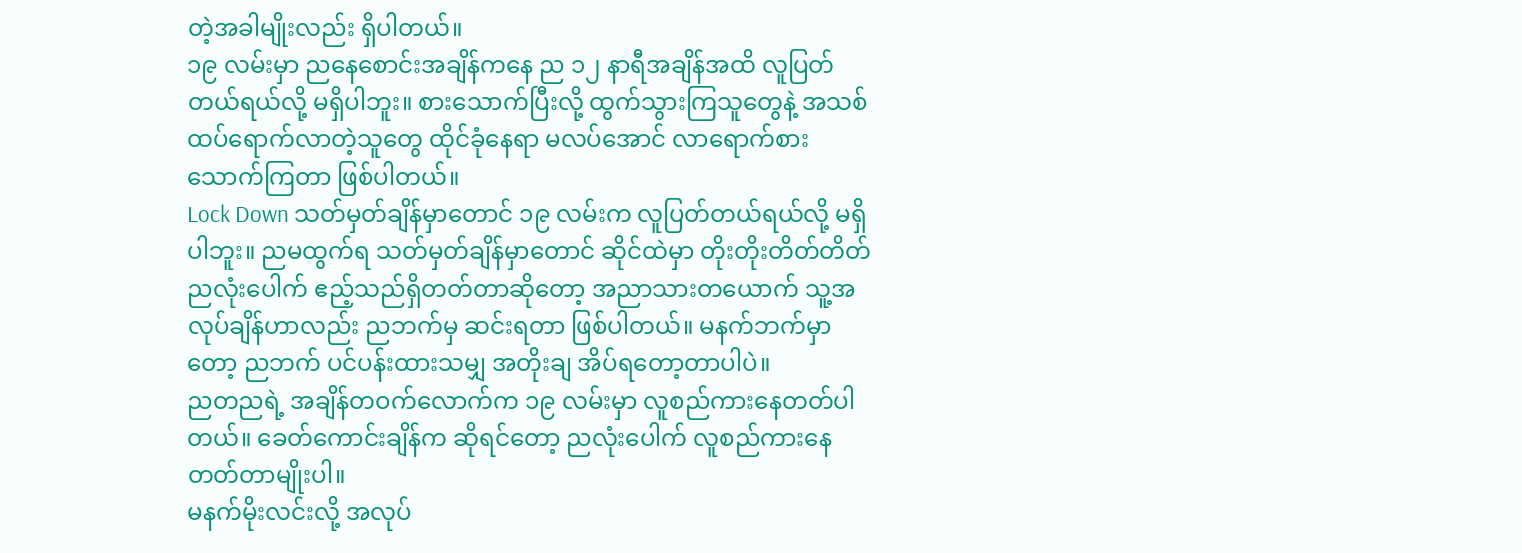တဲ့အခါမျိုးလည်း ရှိပါတယ်။
၁၉ လမ်းမှာ ညနေစောင်းအချိန်ကနေ ည ၁၂ နာရီအချိန်အထိ လူပြတ်တယ်ရယ်လို့ မရှိပါဘူး။ စားသောက်ပြီးလို့ ထွက်သွားကြသူတွေနဲ့ အသစ်ထပ်ရောက်လာတဲ့သူတွေ ထိုင်ခုံနေရာ မလပ်အောင် လာရောက်စားသောက်ကြတာ ဖြစ်ပါတယ်။
Lock Down သတ်မှတ်ချိန်မှာတောင် ၁၉ လမ်းက လူပြတ်တယ်ရယ်လို့ မရှိပါဘူး။ ညမထွက်ရ သတ်မှတ်ချိန်မှာတောင် ဆိုင်ထဲမှာ တိုးတိုးတိတ်တိတ် ညလုံးပေါက် ဧည့်သည်ရှိတတ်တာဆိုတော့ အညာသားတယောက် သူ့အလုပ်ချိန်ဟာလည်း ညဘက်မှ ဆင်းရတာ ဖြစ်ပါတယ်။ မနက်ဘက်မှာတော့ ညဘက် ပင်ပန်းထားသမျှ အတိုးချ အိပ်ရတော့တာပါပဲ။
ညတညရဲ့ အချိန်တဝက်လောက်က ၁၉ လမ်းမှာ လူစည်ကားနေတတ်ပါတယ်။ ခေတ်ကောင်းချိန်က ဆိုရင်တော့ ညလုံးပေါက် လူစည်ကားနေတတ်တာမျိုးပါ။
မနက်မိုးလင်းလို့ အလုပ်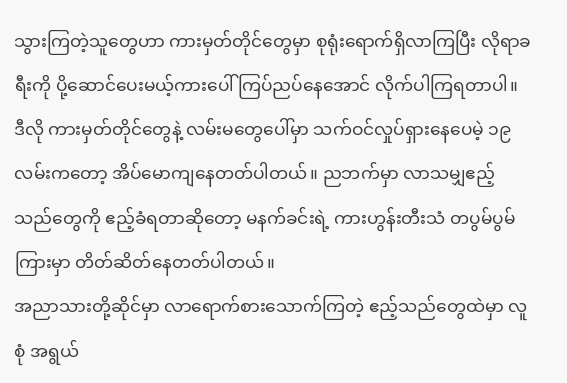သွားကြတဲ့သူတွေဟာ ကားမှတ်တိုင်တွေမှာ စုရုံးရောက်ရှိလာကြပြီး လိုရာခရီးကို ပို့ဆောင်ပေးမယ့်ကားပေါ် ကြပ်ညပ်နေအောင် လိုက်ပါကြရတာပါ။ ဒီလို ကားမှတ်တိုင်တွေနဲ့ လမ်းမတွေပေါ်မှာ သက်ဝင်လှုပ်ရှားနေပေမဲ့ ၁၉ လမ်းကတော့ အိပ်မောကျနေတတ်ပါတယ်။ ညဘက်မှာ လာသမျှဧည့်သည်တွေကို ဧည့်ခံရတာဆိုတော့ မနက်ခင်းရဲ့ ကားဟွန်းတီးသံ တပွမ်ပွမ်ကြားမှာ တိတ်ဆိတ်နေတတ်ပါတယ်။
အညာသားတို့ဆိုင်မှာ လာရောက်စားသောက်ကြတဲ့ ဧည့်သည်တွေထဲမှာ လူစုံ အရွယ်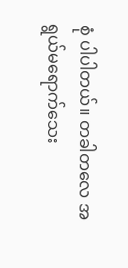စုံ ပါပါတယ်။ တခါတလေ အရွယ်မရောက်သေး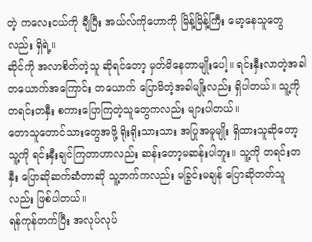တဲ့ ကလေးငယ်ကို ချီပြီး အယ်လ်ကိုဟောကို မြိန့်မြိန့်ကြီး မော့နေသူတွေလည်း ရှိရဲ့။
ဆိုင်ကို အလာစိတ်တဲ့သူ ဆိုရင်တော့ မှတ်မိနေတာမျိုးပေါ့။ ရင်းနှီးလာတဲ့အခါ တယောက်အကြောင်း တယောက် ပြောမိတဲ့အခါမျိုးလည်း ရှိပါတယ်။ သူ့ကို တရင်းတနှီး စကားပြောကြတဲ့သူတွေကလည်း များပါတယ်။
တောသူတောင်သားတွေအဖို့ ရိုးရိုးသားသား အပြုအမူမျိုး ရှိထားသူဆိုတော့ သူ့ကို ရင်းနှီးချင်ကြတာဟာလည်း ဆန်းတော့မဆန်းပါဘူး။ သူ့ကို တရင်းတနှီး ပြောဆိုဆက်ဆံတာဆို သူ့ဘက်ကလည်း မခြွင်းမချန် ပြောဆိုတတ်သူလည်း ဖြစ်ပါတယ်။
ရန်ကုန်တက်ပြီး အလုပ်လုပ်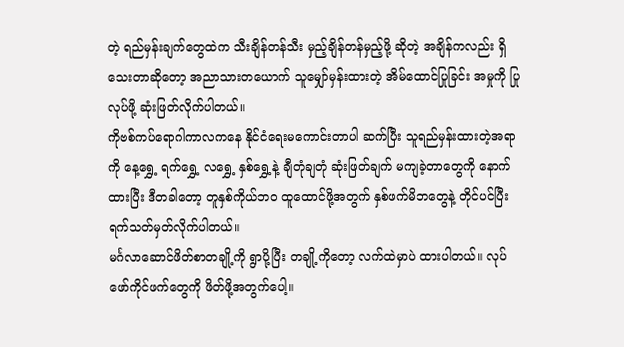တဲ့ ရည်မှန်းချက်တွေထဲက သီးချိန်တန်သီး မှည့်ချိန်တန်မှည့်ဖို့ ဆိုတဲ့ အချိန်ကလည်း ရှိသေးတာဆိုတော့ အညာသားတယောက် သူမျှော်မှန်းထားတဲ့ အိမ်ထောင်ပြုခြင်း အမှုကို ပြုလုပ်ဖို့ ဆုံးဖြတ်လိုက်ပါတယ်။
ကိုဗစ်ကပ်ရောဂါကာလကနေ နိုင်ငံရေးမကောင်းတာပါ ဆက်ပြီး သူရည်မှန်းထားတဲ့အရာကို နေ့ရွှေ့ ရက်ရွှေ့ လရွှေ့ နှစ်ရွှေ့နဲ့ ချီတုံချတုံ ဆုံးဖြတ်ချက် မကျခဲ့တာတွေကို နောက်ထားပြီး ဒီတခါတော့ တူနှစ်ကိုယ်ဘဝ ထူထောင်ဖို့အတွက် နှစ်ဖက်မိဘတွေနဲ့ တိုင်ပင်ပြီး ရက်သတ်မှတ်လိုက်ပါတယ်။
မင်္ဂလာဆောင်ဖိတ်စာတချို့ကို ရွာပို့ပြီး တချို့ကိုတော့ လက်ထဲမှာပဲ ထားပါတယ်။ လုပ်ဖော်ကိုင်ဖက်တွေကို ဖိတ်ဖို့အတွက်ပေါ့။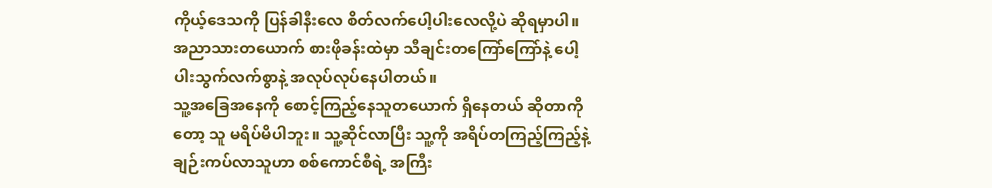ကိုယ့်ဒေသကို ပြန်ခါနီးလေ စိတ်လက်ပေါ့ပါးလေလို့ပဲ ဆိုရမှာပါ။ အညာသားတယောက် စားဖိုခန်းထဲမှာ သီချင်းတကြော်ကြော်နဲ့ ပေါ့ပါးသွက်လက်စွာနဲ့ အလုပ်လုပ်နေပါတယ်။
သူ့အခြေအနေကို စောင့်ကြည့်နေသူတယောက် ရှိနေတယ် ဆိုတာကိုတော့ သူ မရိပ်မိပါဘူး။ သူ့ဆိုင်လာပြီး သူ့ကို အရိပ်တကြည့်ကြည့်နဲ့ ချဉ်းကပ်လာသူဟာ စစ်ကောင်စီရဲ့ အကြီး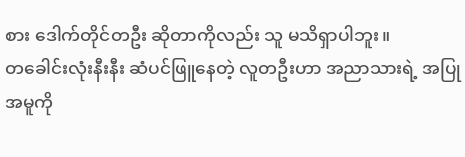စား ဒေါက်တိုင်တဦး ဆိုတာကိုလည်း သူ မသိရှာပါဘူး။
တခေါင်းလုံးနီးနီး ဆံပင်ဖြူနေတဲ့ လူတဦးဟာ အညာသားရဲ့ အပြုအမူကို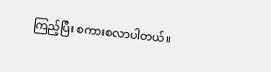ကြည့်ပြီး စကားစလာပါတယ်။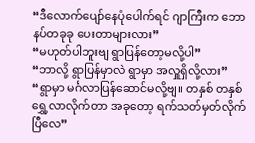“ဒီလောက်ပျော်နေပုံပေါက်ရင် ဂျာကြီးက ဘောနပ်တခုခု ပေးတာများလား”
“မဟုတ်ပါဘူးဗျ ရွာပြန်တော့မလို့ပါ”
“ဘာလို့ ရွာပြန်မှာလဲ ရွာမှာ အလှူရှိလို့လား”
“ရွာမှာ မင်္ဂလာပြန်ဆောင်မလို့ဗျ။ တနှစ် တနှစ် ရွှေ့လာလိုက်တာ အခုတော့ ရက်သတ်မှတ်လိုက်ပြီလေ”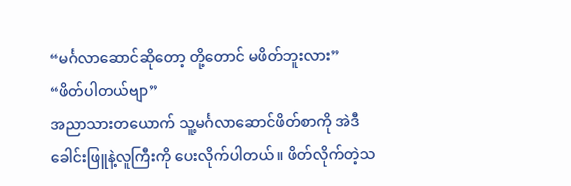“မင်္ဂလာဆောင်ဆိုတော့ တို့တောင် မဖိတ်ဘူးလား”
“ဖိတ်ပါတယ်ဗျာ”
အညာသားတယောက် သူ့မင်္ဂလာဆောင်ဖိတ်စာကို အဲဒီ ခေါင်းဖြူနဲ့လူကြီးကို ပေးလိုက်ပါတယ်။ ဖိတ်လိုက်တဲ့သ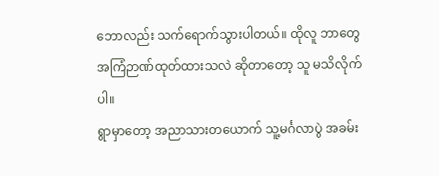ဘောလည်း သက်ရောက်သွားပါတယ်။ ထိုလူ ဘာတွေ အကြံဉာဏ်ထုတ်ထားသလဲ ဆိုတာတော့ သူ မသိလိုက်ပါ။
ရွာမှာတော့ အညာသားတယောက် သူ့မင်္ဂလာပွဲ အခမ်း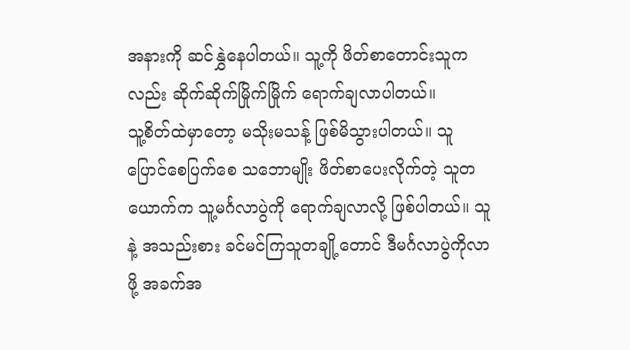အနားကို ဆင်နွှဲနေပါတယ်။ သူ့ကို ဖိတ်စာတောင်းသူကလည်း ဆိုက်ဆိုက်မြိုက်မြိုက် ရောက်ချလာပါတယ်။
သူ့စိတ်ထဲမှာတော့ မသိုးမသန့် ဖြစ်မိသွားပါတယ်။ သူ ပြောင်စေပြက်စေ သဘောမျိုး ဖိတ်စာပေးလိုက်တဲ့ သူတယောက်က သူ့မင်္ဂလာပွဲကို ရောက်ချလာလို့ ဖြစ်ပါတယ်။ သူနဲ့ အသည်းစား ခင်မင်ကြသူတချို့တောင် ဒီမင်္ဂလာပွဲကိုလာဖို့ အခက်အ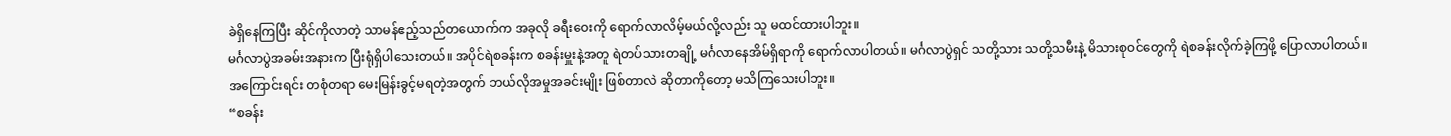ခဲရှိနေကြပြီး ဆိုင်ကိုလာတဲ့ သာမန်ဧည့်သည်တယောက်က အခုလို ခရီးဝေးကို ရောက်လာလိမ့်မယ်လို့လည်း သူ မထင်ထားပါဘူး။
မင်္ဂလာပွဲအခမ်းအနားက ပြီးရုံရှိပါသေးတယ်။ အပိုင်ရဲစခန်းက စခန်းမှူးနဲ့အတူ ရဲတပ်သားတချို့ မင်္ဂလာနေအိမ်ရှိရာကို ရောက်လာပါတယ်။ မင်္ဂလာပွဲရှင် သတို့သား သတို့သမီးနဲ့ မိသားစုဝင်တွေကို ရဲစခန်းလိုက်ခဲ့ကြဖို့ ပြောလာပါတယ်။ အကြောင်းရင်း တစုံတရာ မေးမြန်းခွင့်မရတဲ့အတွက် ဘယ်လိုအမှုအခင်းမျိုး ဖြစ်တာလဲ ဆိုတာကိုတော့ မသိကြသေးပါဘူး။
“စခန်း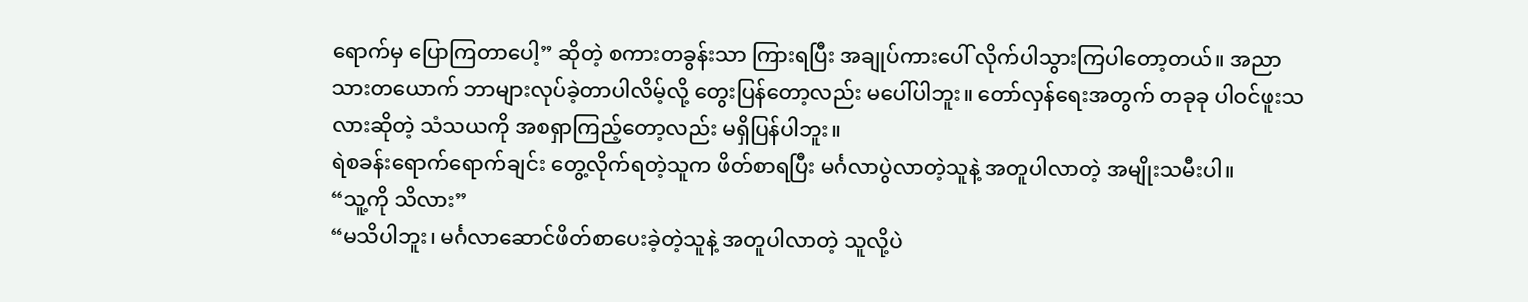ရောက်မှ ပြောကြတာပေါ့” ဆိုတဲ့ စကားတခွန်းသာ ကြားရပြီး အချုပ်ကားပေါ် လိုက်ပါသွားကြပါတော့တယ်။ အညာသားတယောက် ဘာများလုပ်ခဲ့တာပါလိမ့်လို့ တွေးပြန်တော့လည်း မပေါ်ပါဘူး။ တော်လှန်ရေးအတွက် တခုခု ပါဝင်ဖူးသလားဆိုတဲ့ သံသယကို အစရှာကြည့်တော့လည်း မရှိပြန်ပါဘူး။
ရဲစခန်းရောက်ရောက်ချင်း တွေ့လိုက်ရတဲ့သူက ဖိတ်စာရပြီး မင်္ဂလာပွဲလာတဲ့သူနဲ့ အတူပါလာတဲ့ အမျိုးသမီးပါ။
“သူ့ကို သိလား”
“မသိပါဘူး၊ မင်္ဂလာဆောင်ဖိတ်စာပေးခဲ့တဲ့သူနဲ့ အတူပါလာတဲ့ သူလို့ပဲ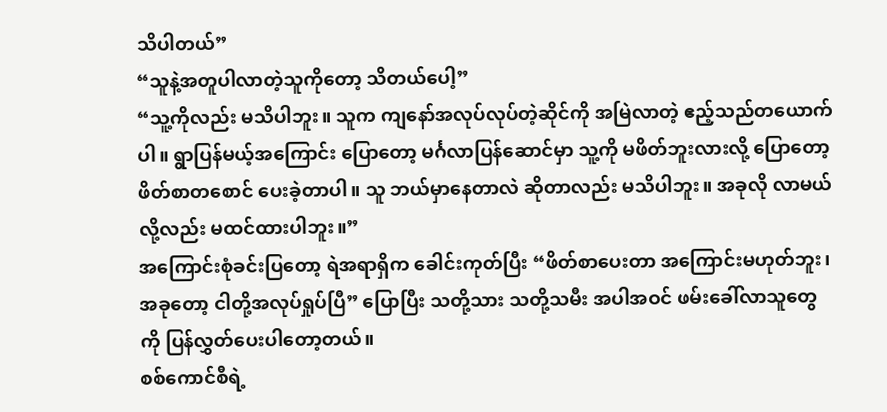သိပါတယ်”
“သူနဲ့အတူပါလာတဲ့သူကိုတော့ သိတယ်ပေါ့”
“သူ့ကိုလည်း မသိပါဘူး။ သူက ကျနော်အလုပ်လုပ်တဲ့ဆိုင်ကို အမြဲလာတဲ့ ဧည့်သည်တယောက်ပါ။ ရွာပြန်မယ့်အကြောင်း ပြောတော့ မင်္ဂလာပြန်ဆောင်မှာ သူ့ကို မဖိတ်ဘူးလားလို့ ပြောတော့ ဖိတ်စာတစောင် ပေးခဲ့တာပါ။ သူ ဘယ်မှာနေတာလဲ ဆိုတာလည်း မသိပါဘူး။ အခုလို လာမယ်လို့လည်း မထင်ထားပါဘူး။”
အကြောင်းစုံခင်းပြတော့ ရဲအရာရှိက ခေါင်းကုတ်ပြီး “ဖိတ်စာပေးတာ အကြောင်းမဟုတ်ဘူး၊ အခုတော့ ငါတို့အလုပ်ရှုပ်ပြီ” ပြောပြီး သတို့သား သတို့သမီး အပါအဝင် ဖမ်းခေါ်လာသူတွေကို ပြန်လွှတ်ပေးပါတော့တယ်။
စစ်ကောင်စီရဲ့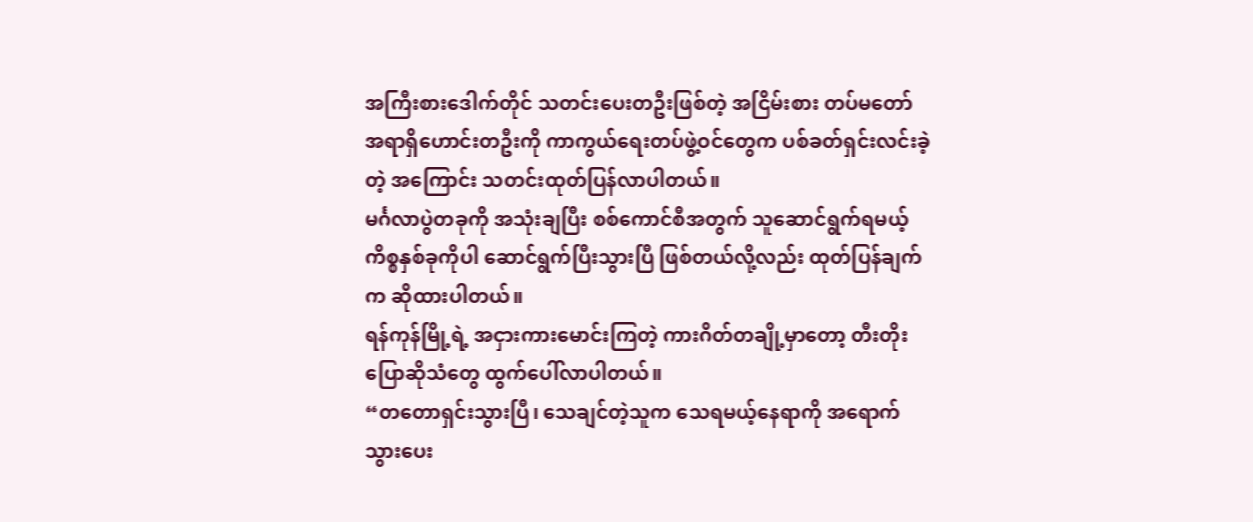အကြီးစားဒေါက်တိုင် သတင်းပေးတဦးဖြစ်တဲ့ အငြိမ်းစား တပ်မတော်အရာရှိဟောင်းတဦးကို ကာကွယ်ရေးတပ်ဖွဲ့ဝင်တွေက ပစ်ခတ်ရှင်းလင်းခဲ့တဲ့ အကြောင်း သတင်းထုတ်ပြန်လာပါတယ်။
မင်္ဂလာပွဲတခုကို အသုံးချပြီး စစ်ကောင်စီအတွက် သူဆောင်ရွက်ရမယ့် ကိစ္စနှစ်ခုကိုပါ ဆောင်ရွက်ပြီးသွားပြီ ဖြစ်တယ်လို့လည်း ထုတ်ပြန်ချက်က ဆိုထားပါတယ်။
ရန်ကုန်မြို့ရဲ့ အငှားကားမောင်းကြတဲ့ ကားဂိတ်တချို့မှာတော့ တီးတိုးပြောဆိုသံတွေ ထွက်ပေါ်လာပါတယ်။
“တတောရှင်းသွားပြီ၊ သေချင်တဲ့သူက သေရမယ့်နေရာကို အရောက်သွားပေး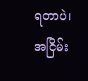ရတာပဲ၊ အငြိမ်း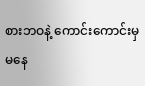စားဘဝနဲ့ ကောင်းကောင်းမှမနေ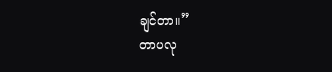ချင်တာ။”
တာပလု